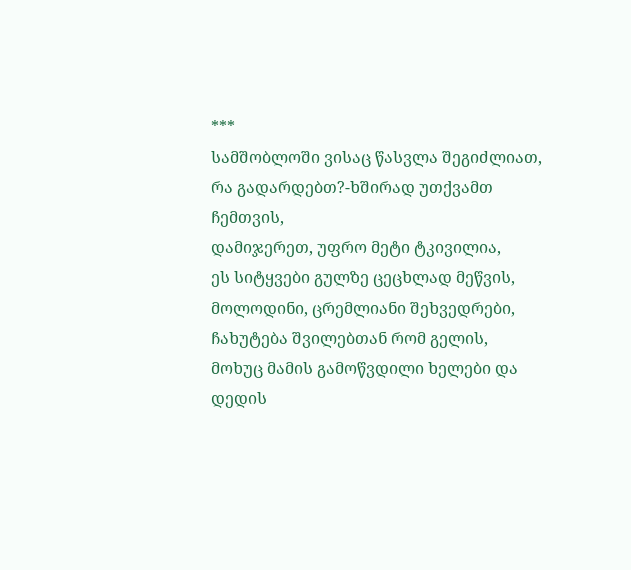***
სამშობლოში ვისაც წასვლა შეგიძლიათ,
რა გადარდებთ?-ხშირად უთქვამთ ჩემთვის,
დამიჯერეთ, უფრო მეტი ტკივილია,
ეს სიტყვები გულზე ცეცხლად მეწვის,
მოლოდინი, ცრემლიანი შეხვედრები,
ჩახუტება შვილებთან რომ გელის,
მოხუც მამის გამოწვდილი ხელები და
დედის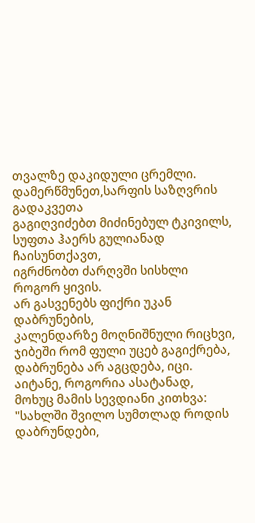თვალზე დაკიდული ცრემლი.
დამერწმუნეთ,სარფის საზღვრის გადაკვეთა
გაგიღვიძებთ მიძინებულ ტკივილს,
სუფთა ჰაერს გულიანად ჩაისუნთქავთ,
იგრძნობთ ძარღვში სისხლი როგორ ყივის.
არ გასვენებს ფიქრი უკან დაბრუნების,
კალენდარზე მოღნიშნული რიცხვი,
ჯიბეში რომ ფული უცებ გაგიქრება,
დაბრუნება არ აგცდება, იცი.
აიტანე, როგორია ასატანად,
მოხუც მამის სევდიანი კითხვა:
"სახლში შვილო სუმთლად როდის დაბრუნდები,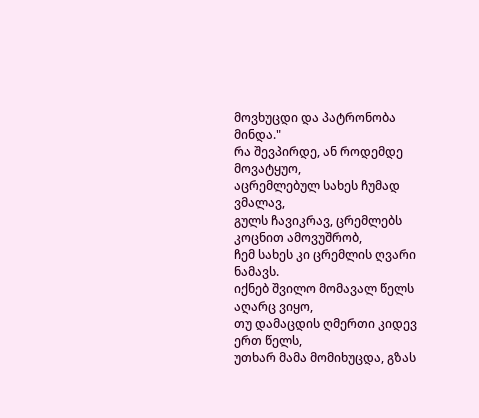მოვხუცდი და პატრონობა მინდა."
რა შევპირდე, ან როდემდე მოვატყუო,
აცრემლებულ სახეს ჩუმად ვმალავ,
გულს ჩავიკრავ, ცრემლებს კოცნით ამოვუშრობ,
ჩემ სახეს კი ცრემლის ღვარი ნამავს.
იქნებ შვილო მომავალ წელს აღარც ვიყო,
თუ დამაცდის ღმერთი კიდევ ერთ წელს,
უთხარ მამა მომიხუცდა, გზას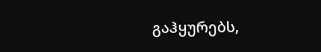გაჰყურებს,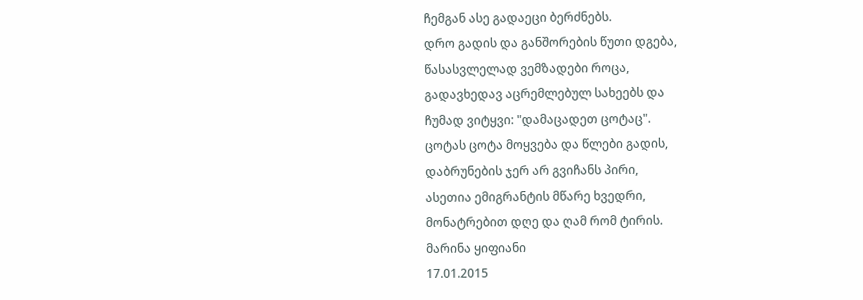ჩემგან ასე გადაეცი ბერძნებს.
დრო გადის და განშორების წუთი დგება,
წასასვლელად ვემზადები როცა,
გადავხედავ აცრემლებულ სახეებს და
ჩუმად ვიტყვი: "დამაცადეთ ცოტაც".
ცოტას ცოტა მოყვება და წლები გადის,
დაბრუნების ჯერ არ გვიჩანს პირი,
ასეთია ემიგრანტის მწარე ხვედრი,
მონატრებით დღე და ღამ რომ ტირის.
მარინა ყიფიანი
17.01.2015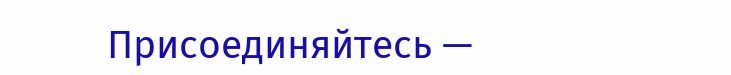Присоединяйтесь —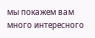мы покажем вам много интересного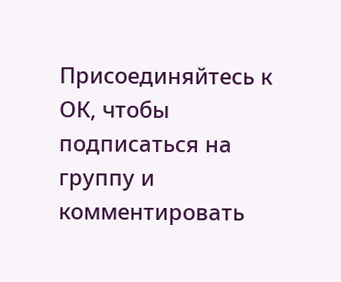Присоединяйтесь к ОК, чтобы подписаться на группу и комментировать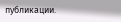публикации.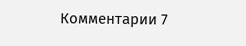Комментарии 7